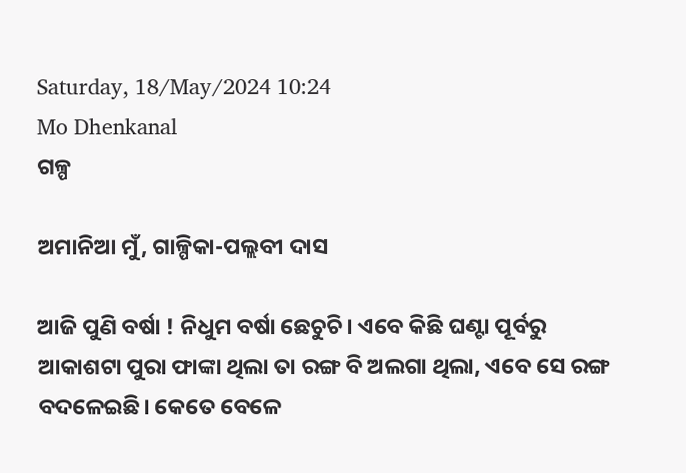Saturday, 18/May/2024 10:24
Mo Dhenkanal
ଗଳ୍ପ

ଅମାନିଆ ମୁଁ, ଗାଳ୍ପିକା-ପଲ୍ଲବୀ ଦାସ

ଆଜି ପୁଣି ବର୍ଷା ! ନିଧୁମ ବର୍ଷା ଛେଚୁଚି। ଏବେ କିଛି ଘଣ୍ଟା ପୂର୍ବରୁ ଆକାଶଟା ପୁରା ଫାଙ୍କା ଥିଲା ତା ରଙ୍ଗ ବି ଅଲଗା ଥିଲା, ଏବେ ସେ ରଙ୍ଗ ବଦଳେଇଛି। କେତେ ବେଳେ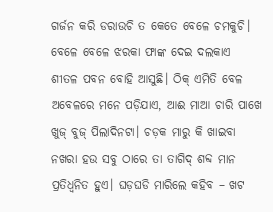ଗର୍ଜନ କରି ଡରାଉଚି ତ କେତେ ବେଳେ ଚମକୁଚି। ବେଳେ ବେଳେ ଝରକା ଫାଙ୍କ ଦେଇ ଦଲକାଏ ଶୀତଳ ପବନ ବୋହି ଆସୁଛି। ଠିକ୍ ଏମିତି ବେଳ ଅବେଳରେ ମନେ ପଡ଼ିଯାଏ, ଆଈ ମାଆ ଚାରି ପାଖେ ଖୁଜ୍ ବୁଜ୍ ପିଲାଦିନଟା। ଚଡ଼କ ମାରୁ କି ଖାଇବା ନଖରା ହଉ ସବୁ ଠାରେ ତା ତାଗିଦ୍ ଶବ୍ଦ ମାନ ପ୍ରତିଧ୍ଵନିତ ହୁଏ। ଘଡ଼ଘଡି ମାରିଲେ କହିବ – ଖଟ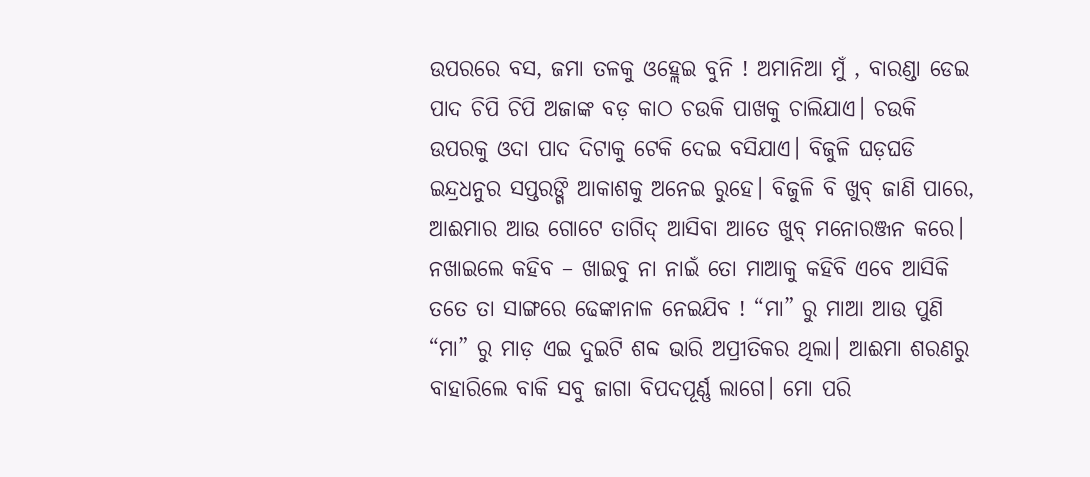ଉପରରେ ବସ, ଜମା ତଳକୁ ଓହ୍ଲେଇ ବୁନି ! ଅମାନିଆ ମୁଁ , ବାରଣ୍ଡା ଡେଇ ପାଦ ଚିପି ଚିପି ଅଜାଙ୍କ ବଡ଼ କାଠ ଚଉକି ପାଖକୁ ଚାଲିଯାଏ। ଚଉକି ଉପରକୁ ଓଦା ପାଦ ଦିଟାକୁ ଟେକି ଦେଇ ବସିଯାଏ। ବିଜୁଳି ଘଡ଼ଘଡି ଇନ୍ଦ୍ରଧନୁର ସପ୍ତରଙ୍ଗି ଆକାଶକୁ ଅନେଇ ରୁହେ। ବିଜୁଳି ବି ଖୁବ୍ ଜାଣି ପାରେ, ଆଈମାର ଆଉ ଗୋଟେ ତାଗିଦ୍ ଆସିବା ଆତେ ଖୁବ୍ ମନୋରଞ୍ଜନ କରେ। ନଖାଇଲେ କହିବ – ଖାଇବୁ ନା ନାଇଁ ତୋ ମାଆକୁ କହିବି ଏବେ ଆସିକି ତତେ ତା ସାଙ୍ଗରେ ଢେଙ୍କାନାଳ ନେଇଯିବ ! “ମା” ରୁ ମାଆ ଆଉ ପୁଣି “ମା” ରୁ ମାଡ଼ ଏଇ ଦୁଇଟି ଶବ୍ଦ ଭାରି ଅପ୍ରୀତିକର ଥିଲା। ଆଈମା ଶରଣରୁ ବାହାରିଲେ ବାକି ସବୁ ଜାଗା ବିପଦପୂର୍ଣ୍ଣ ଲାଗେ। ମୋ ପରି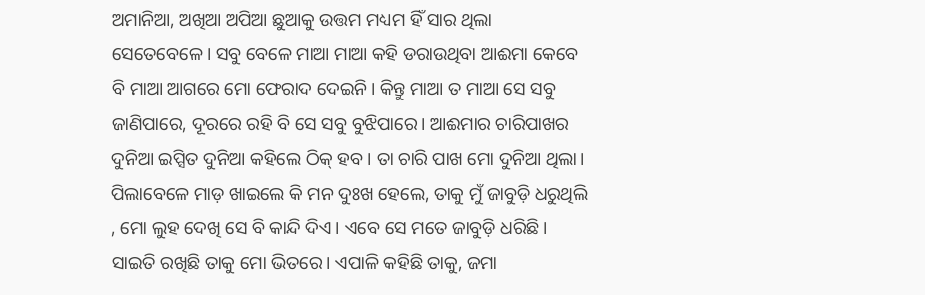ଅମାନିଆ, ଅଖିଆ ଅପିଆ ଛୁଆକୁ ଉତ୍ତମ ମଧ୍ୟମ ହିଁ ସାର ଥିଲା ସେତେବେଳେ। ସବୁ ବେଳେ ମାଆ ମାଆ କହି ଡରାଉଥିବା ଆଈମା କେବେ ବି ମାଆ ଆଗରେ ମୋ ଫେରାଦ ଦେଇନି। କିନ୍ତୁ ମାଆ ତ ମାଆ ସେ ସବୁ ଜାଣିପାରେ, ଦୂରରେ ରହି ବି ସେ ସବୁ ବୁଝିପାରେ। ଆଈମାର ଚାରିପାଖର ଦୁନିଆ ଇପ୍ସିତ ଦୁନିଆ କହିଲେ ଠିକ୍ ହବ। ତା ଚାରି ପାଖ ମୋ ଦୁନିଆ ଥିଲା। ପିଲାବେଳେ ମାଡ଼ ଖାଇଲେ କି ମନ ଦୁଃଖ ହେଲେ, ତାକୁ ମୁଁ ଜାବୁଡ଼ି ଧରୁଥିଲି , ମୋ ଲୁହ ଦେଖି ସେ ବି କାନ୍ଦି ଦିଏ। ଏବେ ସେ ମତେ ଜାବୁଡ଼ି ଧରିଛି। ସାଇତି ରଖିଛି ତାକୁ ମୋ ଭିତରେ। ଏପାଳି କହିଛି ତାକୁ, ଜମା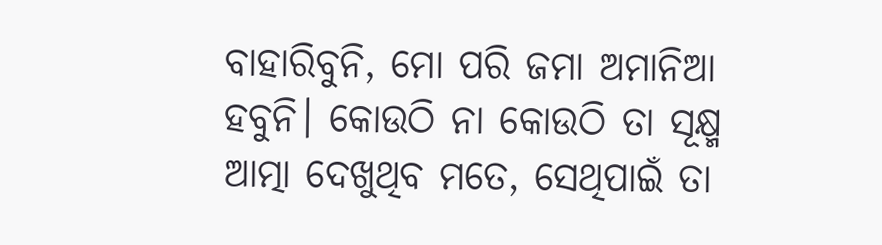ବାହାରିବୁନି, ମୋ ପରି ଜମା ଅମାନିଆ ହବୁନି। କୋଉଠି ନା କୋଉଠି ତା ସୂକ୍ଷ୍ମ ଆତ୍ମା ଦେଖୁଥିବ ମତେ, ସେଥିପାଇଁ ତା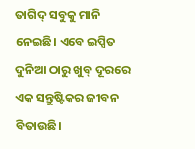ତାଗିଦ୍ ସବୁକୁ ମାନି ନେଇଛି। ଏବେ ଇପ୍ସିତ ଦୁନିଆ ଠାରୁ ଖୁବ୍ ଦୂରରେ ଏକ ସନ୍ତୁଷ୍ଟିକର ଜୀବନ ବିତାଉଛି।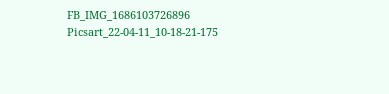FB_IMG_1686103726896
Picsart_22-04-11_10-18-21-175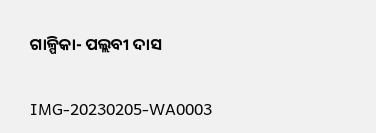ଗାଳ୍ପିକା- ପଲ୍ଲବୀ ଦାସ

IMG-20230205-WA0003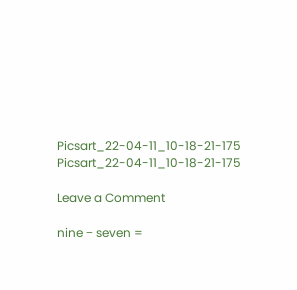Picsart_22-04-11_10-18-21-175
Picsart_22-04-11_10-18-21-175

Leave a Comment

nine − seven =